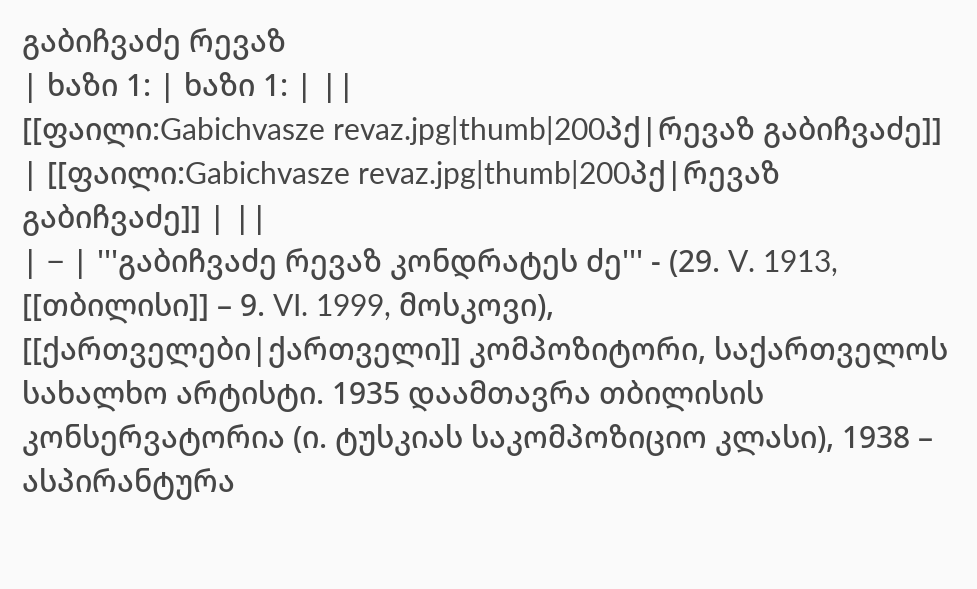გაბიჩვაძე რევაზ
| ხაზი 1: | ხაზი 1: | ||
[[ფაილი:Gabichvasze revaz.jpg|thumb|200პქ|რევაზ გაბიჩვაძე]] | [[ფაილი:Gabichvasze revaz.jpg|thumb|200პქ|რევაზ გაბიჩვაძე]] | ||
| − | '''გაბიჩვაძე რევაზ კონდრატეს ძე''' - (29. V. 1913, [[თბილისი]] – 9. VI. 1999, მოსკოვი), [[ქართველები|ქართველი]] კომპოზიტორი, საქართველოს სახალხო არტისტი. 1935 დაამთავრა თბილისის კონსერვატორია (ი. ტუსკიას საკომპოზიციო კლასი), 1938 – ასპირანტურა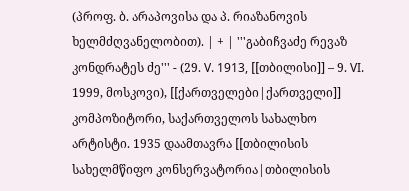(პროფ. ბ. არაპოვისა და პ. რიაზანოვის ხელმძღვანელობით). | + | '''გაბიჩვაძე რევაზ კონდრატეს ძე''' - (29. V. 1913, [[თბილისი]] – 9. VI. 1999, მოსკოვი), [[ქართველები|ქართველი]] კომპოზიტორი, საქართველოს სახალხო არტისტი. 1935 დაამთავრა [[თბილისის სახელმწიფო კონსერვატორია|თბილისის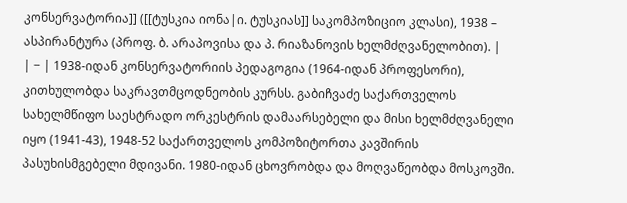კონსერვატორია]] ([[ტუსკია იონა|ი. ტუსკიას]] საკომპოზიციო კლასი), 1938 – ასპირანტურა (პროფ. ბ. არაპოვისა და პ. რიაზანოვის ხელმძღვანელობით). |
| − | 1938-იდან კონსერვატორიის პედაგოგია (1964-იდან პროფესორი), კითხულობდა საკრავთმცოდნეობის კურსს. გაბიჩვაძე საქართველოს სახელმწიფო საესტრადო ორკესტრის დამაარსებელი და მისი ხელმძღვანელი იყო (1941-43), 1948-52 საქართველოს კომპოზიტორთა კავშირის პასუხისმგებელი მდივანი. 1980-იდან ცხოვრობდა და მოღვაწეობდა მოსკოვში.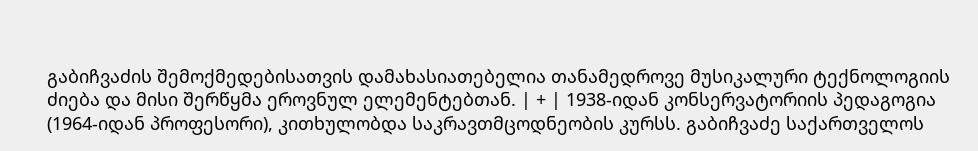გაბიჩვაძის შემოქმედებისათვის დამახასიათებელია თანამედროვე მუსიკალური ტექნოლოგიის ძიება და მისი შერწყმა ეროვნულ ელემენტებთან. | + | 1938-იდან კონსერვატორიის პედაგოგია (1964-იდან პროფესორი), კითხულობდა საკრავთმცოდნეობის კურსს. გაბიჩვაძე საქართველოს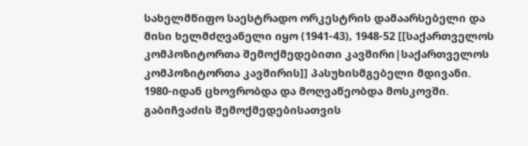სახელმწიფო საესტრადო ორკესტრის დამაარსებელი და მისი ხელმძღვანელი იყო (1941-43), 1948-52 [[საქართველოს კომპოზიტორთა შემოქმედებითი კავშირი|საქართველოს კომპოზიტორთა კავშირის]] პასუხისმგებელი მდივანი. 1980-იდან ცხოვრობდა და მოღვაწეობდა მოსკოვში. გაბიჩვაძის შემოქმედებისათვის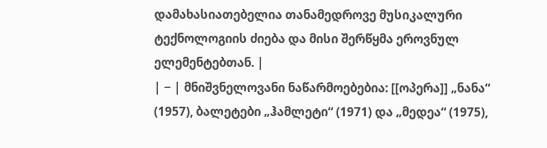დამახასიათებელია თანამედროვე მუსიკალური ტექნოლოგიის ძიება და მისი შერწყმა ეროვნულ ელემენტებთან. |
| − | მნიშვნელოვანი ნაწარმოებებია: [[ოპერა]] „ნანა“ (1957), ბალეტები „ჰამლეტი“ (1971) და „მედეა“ (1975),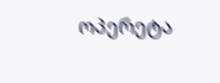ოპერეტა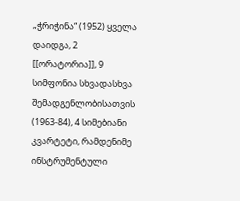„ჭრიჭინა“ (1952) ყველა დაიდგა, 2 [[ორატორია]], 9 სიმფონია სხვადასხვა შემადგენლობისათვის (1963-84), 4 სიმებიანი კვარტეტი, რამდენიმე ინსტრუმენტული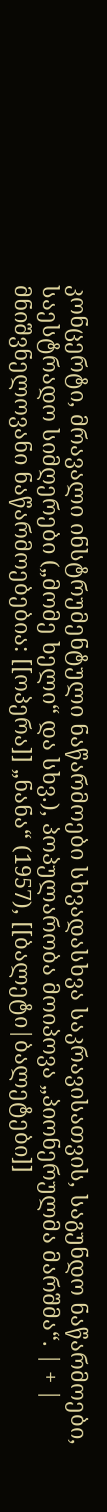კონცერტი, მრავალი ინსტრუმენტული ნაწარმოები სხვადასხვა საკრავისათვის, საგუნდო ნაწარმოები, საესტრადო სიმღერები („მომე ხელი“ და სხვ.), პოპულარობა მოიპოვა „პიონერულმა მარშმა“. | + | მნიშვნელოვანი ნაწარმოებებია: [[ოპერა]] „ნანა“ (1957), [[ბალეტი|ბალეტები]]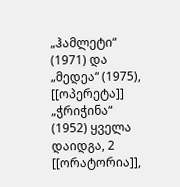„ჰამლეტი“ (1971) და „მედეა“ (1975), [[ოპერეტა]] „ჭრიჭინა“ (1952) ყველა დაიდგა, 2 [[ორატორია]],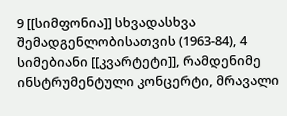9 [[სიმფონია]] სხვადასხვა შემადგენლობისათვის (1963-84), 4 სიმებიანი [[კვარტეტი]], რამდენიმე ინსტრუმენტული კონცერტი, მრავალი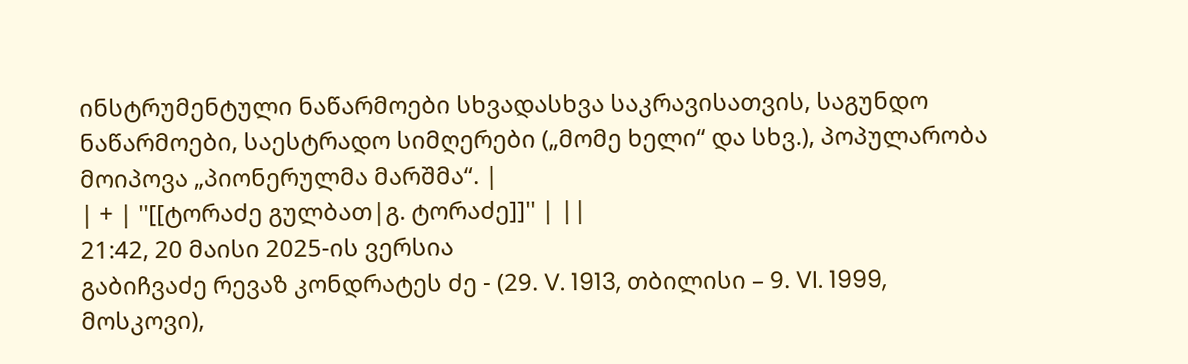ინსტრუმენტული ნაწარმოები სხვადასხვა საკრავისათვის, საგუნდო ნაწარმოები, საესტრადო სიმღერები („მომე ხელი“ და სხვ.), პოპულარობა მოიპოვა „პიონერულმა მარშმა“. |
| + | ''[[ტორაძე გულბათ|გ. ტორაძე]]'' | ||
21:42, 20 მაისი 2025-ის ვერსია
გაბიჩვაძე რევაზ კონდრატეს ძე - (29. V. 1913, თბილისი – 9. VI. 1999, მოსკოვი),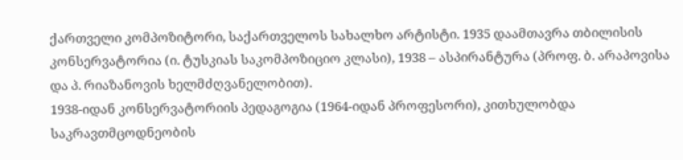ქართველი კომპოზიტორი, საქართველოს სახალხო არტისტი. 1935 დაამთავრა თბილისის კონსერვატორია (ი. ტუსკიას საკომპოზიციო კლასი), 1938 – ასპირანტურა (პროფ. ბ. არაპოვისა და პ. რიაზანოვის ხელმძღვანელობით).
1938-იდან კონსერვატორიის პედაგოგია (1964-იდან პროფესორი), კითხულობდა საკრავთმცოდნეობის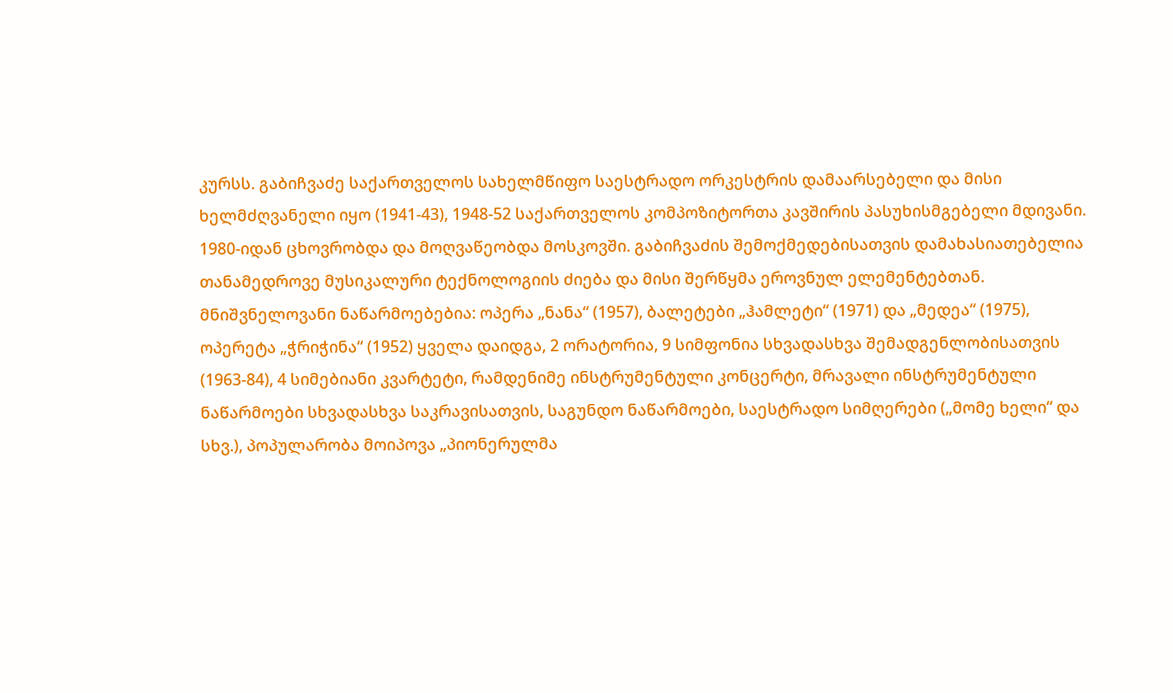კურსს. გაბიჩვაძე საქართველოს სახელმწიფო საესტრადო ორკესტრის დამაარსებელი და მისი ხელმძღვანელი იყო (1941-43), 1948-52 საქართველოს კომპოზიტორთა კავშირის პასუხისმგებელი მდივანი. 1980-იდან ცხოვრობდა და მოღვაწეობდა მოსკოვში. გაბიჩვაძის შემოქმედებისათვის დამახასიათებელია თანამედროვე მუსიკალური ტექნოლოგიის ძიება და მისი შერწყმა ეროვნულ ელემენტებთან.
მნიშვნელოვანი ნაწარმოებებია: ოპერა „ნანა“ (1957), ბალეტები „ჰამლეტი“ (1971) და „მედეა“ (1975), ოპერეტა „ჭრიჭინა“ (1952) ყველა დაიდგა, 2 ორატორია, 9 სიმფონია სხვადასხვა შემადგენლობისათვის (1963-84), 4 სიმებიანი კვარტეტი, რამდენიმე ინსტრუმენტული კონცერტი, მრავალი ინსტრუმენტული ნაწარმოები სხვადასხვა საკრავისათვის, საგუნდო ნაწარმოები, საესტრადო სიმღერები („მომე ხელი“ და სხვ.), პოპულარობა მოიპოვა „პიონერულმა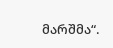მარშმა“.